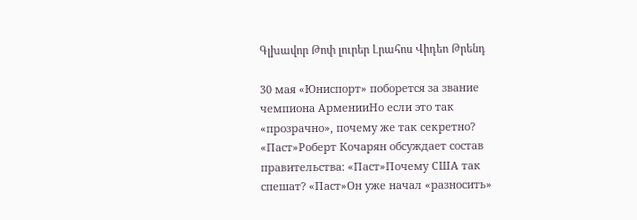Գլխավոր Թոփ լուրեր Լրահոս Վիդեո Թրենդ

30 мая «Юниспорт» поборется за звание чемпиона АрменииНо если это так «прозрачно», почему же так секретно? «Паст»Роберт Кочарян обсуждает состав правительства: «Паст»Почему США так спешат? «Паст»Он уже начал «разносить»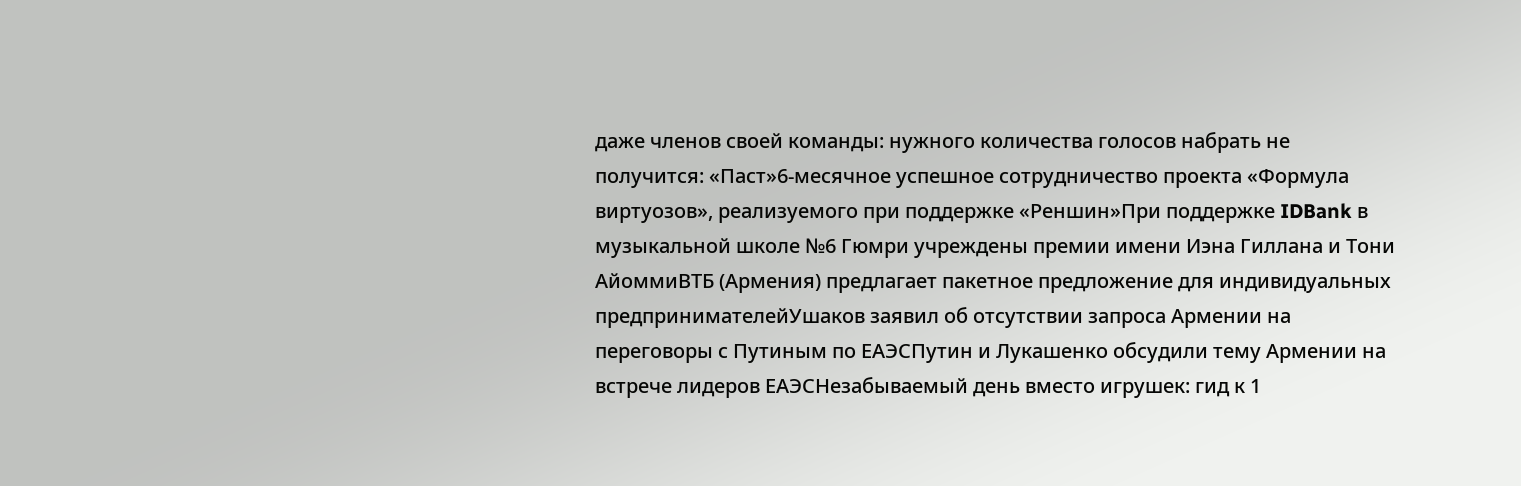даже членов своей команды: нужного количества голосов набрать не получится: «Паст»6-месячное успешное сотрудничество проекта «Формула виртуозов», реализуемого при поддержке «Реншин»При поддержке IDBank в музыкальной школе №6 Гюмри учреждены премии имени Иэна Гиллана и Тони АйоммиВТБ (Армения) предлагает пакетное предложение для индивидуальных предпринимателейУшаков заявил об отсутствии запроса Армении на переговоры с Путиным по ЕАЭСПутин и Лукашенко обсудили тему Армении на встрече лидеров ЕАЭСНезабываемый день вместо игрушек: гид к 1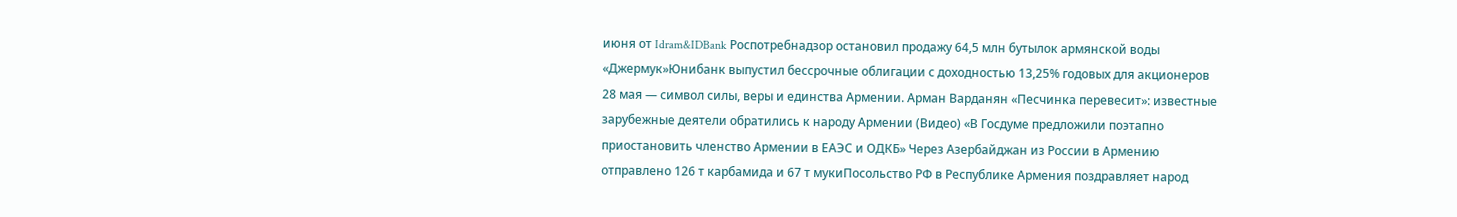июня от Idram&IDBank Роспотребнадзор остановил продажу 64,5 млн бутылок армянской воды «Джермук»Юнибанк выпустил бессрочные облигации с доходностью 13,25% годовых для акционеров 28 мая — символ силы, веры и единства Армении. Арман Варданян «Песчинка перевесит»: известные зарубежные деятели обратились к народу Армении (Видео) «В Госдуме предложили поэтапно приостановить членство Армении в ЕАЭС и ОДКБ» Через Азербайджан из России в Армению отправлено 126 т карбамида и 67 т мукиПосольство РФ в Республике Армения поздравляет народ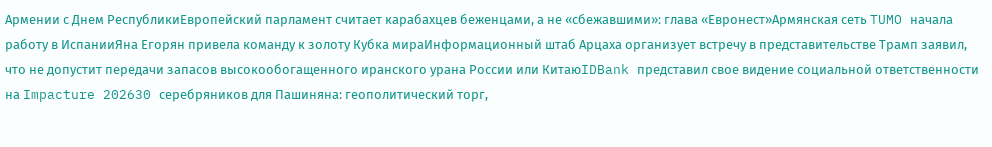Армении с Днем РеспубликиЕвропейский парламент считает карабахцев беженцами, а не «сбежавшими»: глава «Евронест»Армянская сеть TUMO начала работу в ИспанииЯна Егорян привела команду к золоту Кубка мираИнформационный штаб Арцаха организует встречу в представительстве Трамп заявил, что не допустит передачи запасов высокообогащенного иранского урана России или КитаюIDBank представил свое видение социальной ответственности на Impacture 202630 серебряников для Пашиняна: геополитический торг,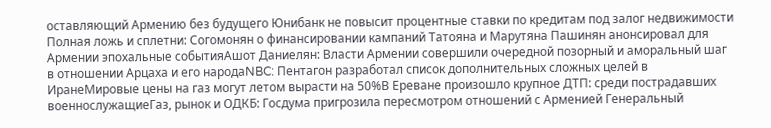оставляющий Армению без будущего Юнибанк не повысит процентные ставки по кредитам под залог недвижимости Полная ложь и сплетни: Согомонян о финансировании кампаний Татояна и Марутяна Пашинян анонсировал для Армении эпохальные событияАшот Даниелян: Власти Армении совершили очередной позорный и аморальный шаг в отношении Арцаха и его народаNBC: Пентагон разработал список дополнительных сложных целей в ИранеМировые цены на газ могут летом вырасти на 50%В Ереване произошло крупное ДТП: среди пострадавших военнослужащиеГаз, рынок и ОДКБ: Госдума пригрозила пересмотром отношений с Арменией Генеральный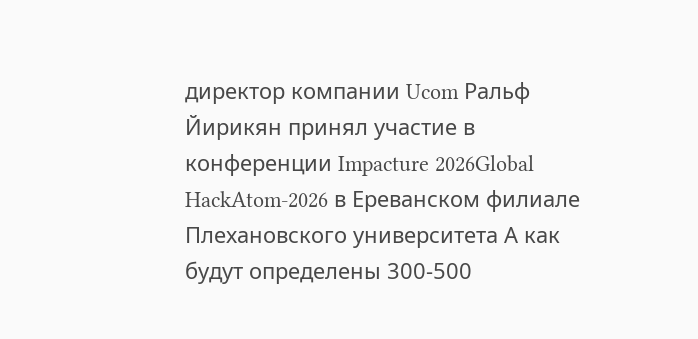директор компании Ucom Ральф Йирикян принял участие в конференции Impacture 2026Global HackAtom-2026 в Ереванском филиале Плехановского университета А как будут определены 300-500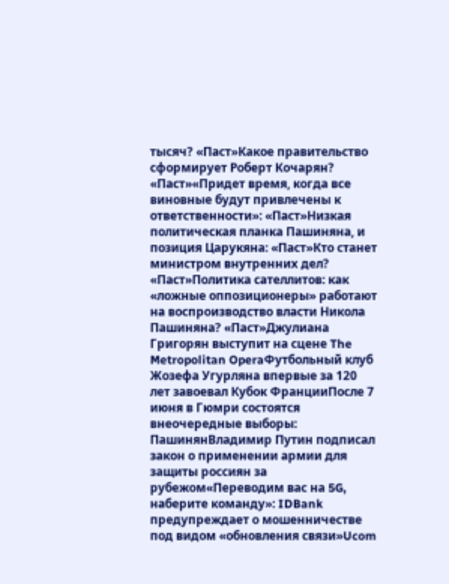тысяч? «Паст»Какое правительство сформирует Роберт Кочарян? «Паст»«Придет время, когда все виновные будут привлечены к ответственности»: «Паст»Низкая политическая планка Пашиняна, и позиция Царукяна: «Паст»Кто станет министром внутренних дел? «Паст»Политика сателлитов: как «ложные оппозиционеры» работают на воспроизводство власти Никола Пашиняна? «Паст»Джулиана Григорян выступит на сцене The Metropolitan OperaФутбольный клуб Жозефа Угурляна впервые за 120 лет завоевал Кубок ФранцииПосле 7 июня в Гюмри состоятся внеочередные выборы: ПашинянВладимир Путин подписал закон о применении армии для защиты россиян за рубежом«Переводим вас на 5G, наберите команду»: IDBank предупреждает о мошенничестве под видом «обновления связи»Ucom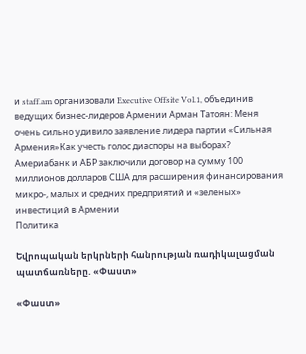и staff.am организовали Executive Offsite Vol.1, объединив ведущих бизнес-лидеров Армении Арман Татоян: Меня очень сильно удивило заявление лидера партии «Сильная Армения»Как учесть голос диаспоры на выборах? Америабанк и АБР заключили договор на сумму 100 миллионов долларов США для расширения финансирования микро-, малых и средних предприятий и «зеленых» инвестиций в Армении
Политика

Եվրոպական երկրների հանրության ռադիկալացման պատճառները. «Փաստ»

«Փաստ»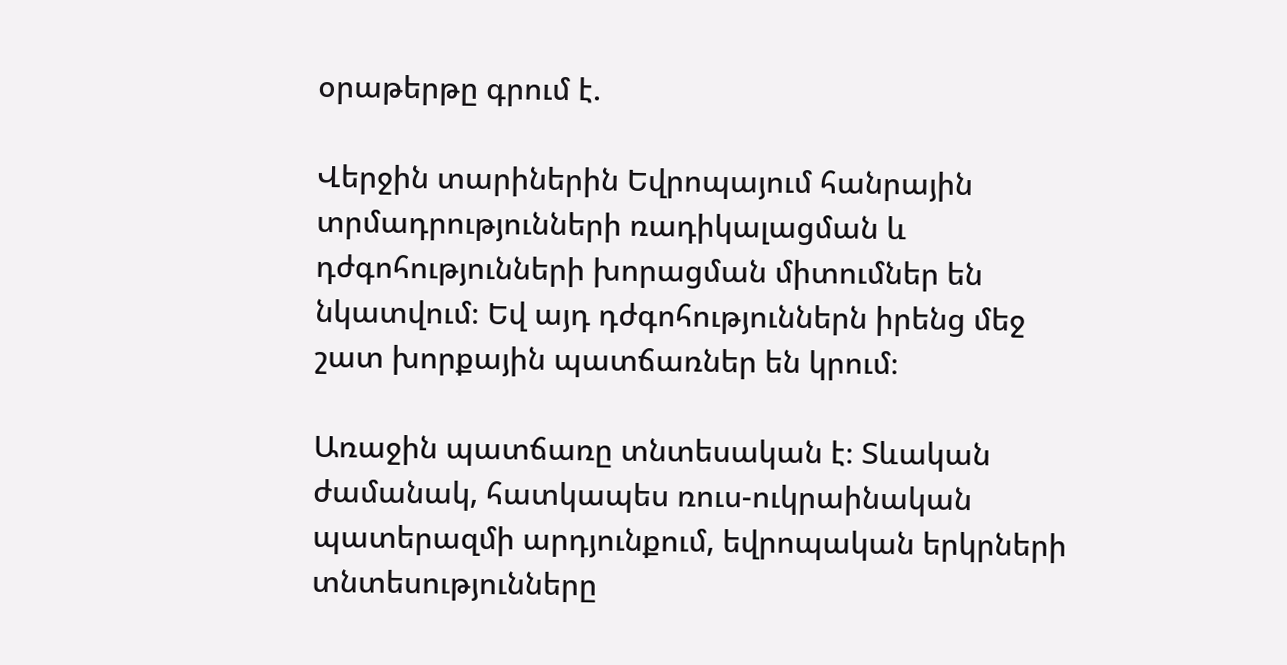օրաթերթը գրում է.

Վերջին տարիներին Եվրոպայում հանրային տրմադրությունների ռադիկալացման և դժգոհությունների խորացման միտումներ են նկատվում։ Եվ այդ դժգոհություններն իրենց մեջ շատ խորքային պատճառներ են կրում։

Առաջին պատճառը տնտեսական է։ Տևական ժամանակ, հատկապես ռուս-ուկրաինական պատերազմի արդյունքում, եվրոպական երկրների տնտեսությունները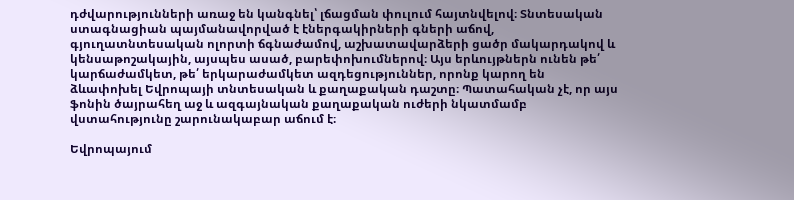դժվարությունների առաջ են կանգնել՝ լճացման փուլում հայտնվելով։ Տնտեսական ստագնացիան պայմանավորված է էներգակիրների գների աճով, գյուղատնտեսական ոլորտի ճգնաժամով, աշխատավարձերի ցածր մակարդակով և կենսաթոշակային, այսպես ասած, բարեփոխումներով։ Այս երևույթներն ունեն թե՛ կարճաժամկետ, թե՛ երկարաժամկետ ազդեցություններ, որոնք կարող են ձևափոխել Եվրոպայի տնտեսական և քաղաքական դաշտը։ Պատահական չէ, որ այս ֆոնին ծայրահեղ աջ և ազգայնական քաղաքական ուժերի նկատմամբ վստահությունը շարունակաբար աճում է։

Եվրոպայում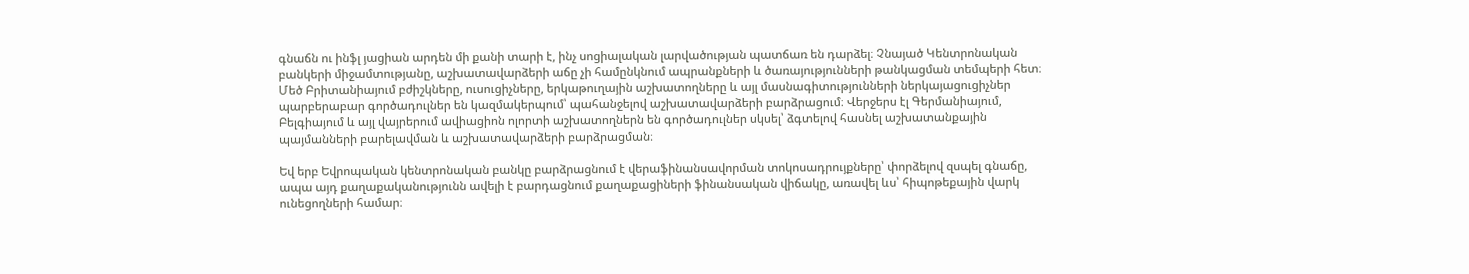գնաճն ու ինֆլ յացիան արդեն մի քանի տարի է, ինչ սոցիալական լարվածության պատճառ են դարձել։ Չնայած Կենտրոնական բանկերի միջամտությանը, աշխատավարձերի աճը չի համընկնում ապրանքների և ծառայությունների թանկացման տեմպերի հետ։ Մեծ Բրիտանիայում բժիշկները, ուսուցիչները, երկաթուղային աշխատողները և այլ մասնագիտությունների ներկայացուցիչներ պարբերաբար գործադուլներ են կազմակերպում՝ պահանջելով աշխատավարձերի բարձրացում։ Վերջերս էլ Գերմանիայում, Բելգիայում և այլ վայրերում ավիացիոն ոլորտի աշխատողներն են գործադուլներ սկսել՝ ձգտելով հասնել աշխատանքային պայմանների բարելավման և աշխատավարձերի բարձրացման։

Եվ երբ Եվրոպական կենտրոնական բանկը բարձրացնում է վերաֆինանսավորման տոկոսադրույքները՝ փորձելով զսպել գնաճը, ապա այդ քաղաքականությունն ավելի է բարդացնում քաղաքացիների ֆինանսական վիճակը, առավել ևս՝ հիպոթեքային վարկ ունեցողների համար։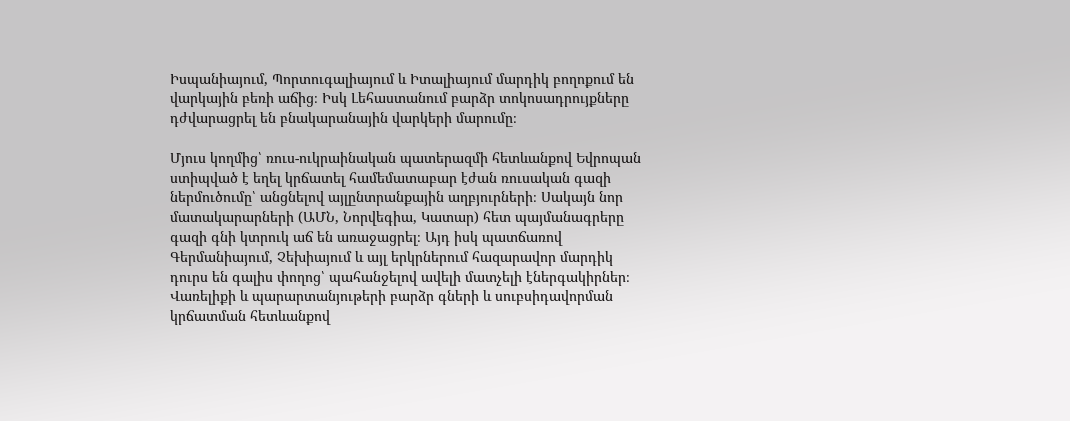Իսպանիայում, Պորտուգալիայում և Իտալիայում մարդիկ բողոքում են վարկային բեռի աճից։ Իսկ Լեհաստանում բարձր տոկոսադրույքները դժվարացրել են բնակարանային վարկերի մարումը։

Մյուս կողմից՝ ռուս-ուկրաինական պատերազմի հետևանքով Եվրոպան ստիպված է եղել կրճատել համեմատաբար էժան ռուսական գազի ներմուծումը՝ անցնելով այլընտրանքային աղբյուրների։ Սակայն նոր մատակարարների (ԱՄՆ, Նորվեգիա, Կատար) հետ պայմանագրերը գազի գնի կտրուկ աճ են առաջացրել։ Այդ իսկ պատճառով Գերմանիայում, Չեխիայում և այլ երկրներում հազարավոր մարդիկ դուրս են գալիս փողոց՝ պահանջելով ավելի մատչելի էներգակիրներ։ Վառելիքի և պարարտանյութերի բարձր գների և սուբսիդավորման կրճատման հետևանքով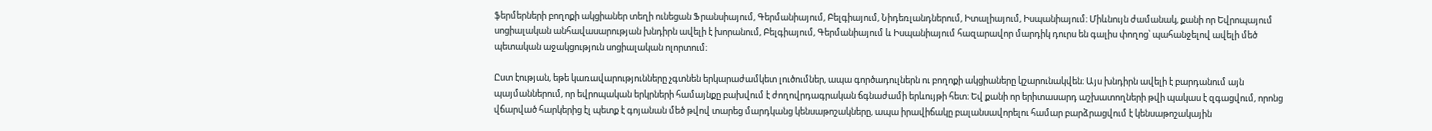ֆերմերների բողոքի ակցիաներ տեղի ունեցան Ֆրանսիայում, Գերմանիայում, Բելգիայում, Նիդեռլանդներում, Իտալիայում, Իսպանիայում։ Միևնույն ժամանակ, քանի որ Եվրոպայում սոցիալական անհավասարության խնդիրն ավելի է խորանում, Բելգիայում, Գերմանիայում և Իսպանիայում հազարավոր մարդիկ դուրս են գալիս փողոց՝ պահանջելով ավելի մեծ պետական աջակցություն սոցիալական ոլորտում։

Ըստ էության, եթե կառավարությունները չգտնեն երկարաժամկետ լուծումներ, ապա գործադուլներն ու բողոքի ակցիաները կշարունակվեն։ Այս խնդիրն ավելի է բարդանում այն պայմաններում, որ եվրոպական երկրների համայնքը բախվում է ժողովրդագրական ճգնաժամի երևույթի հետ։ Եվ քանի որ երիտասարդ աշխատողների թվի պակաս է զգացվում, որոնց վճարված հարկերից էլ պետք է գոյանան մեծ թվով տարեց մարդկանց կենսաթոշակները, ապա իրավիճակը բալանսավորելու համար բարձրացվում է կենսաթոշակային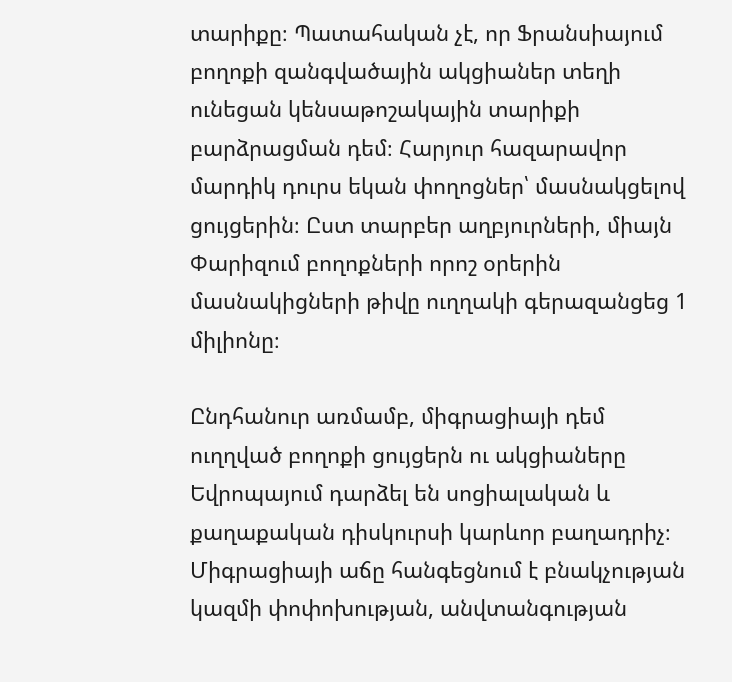տարիքը։ Պատահական չէ, որ Ֆրանսիայում բողոքի զանգվածային ակցիաներ տեղի ունեցան կենսաթոշակային տարիքի բարձրացման դեմ։ Հարյուր հազարավոր մարդիկ դուրս եկան փողոցներ՝ մասնակցելով ցույցերին։ Ըստ տարբեր աղբյուրների, միայն Փարիզում բողոքների որոշ օրերին մասնակիցների թիվը ուղղակի գերազանցեց 1 միլիոնը։

Ընդհանուր առմամբ, միգրացիայի դեմ ուղղված բողոքի ցույցերն ու ակցիաները Եվրոպայում դարձել են սոցիալական և քաղաքական դիսկուրսի կարևոր բաղադրիչ։ Միգրացիայի աճը հանգեցնում է բնակչության կազմի փոփոխության, անվտանգության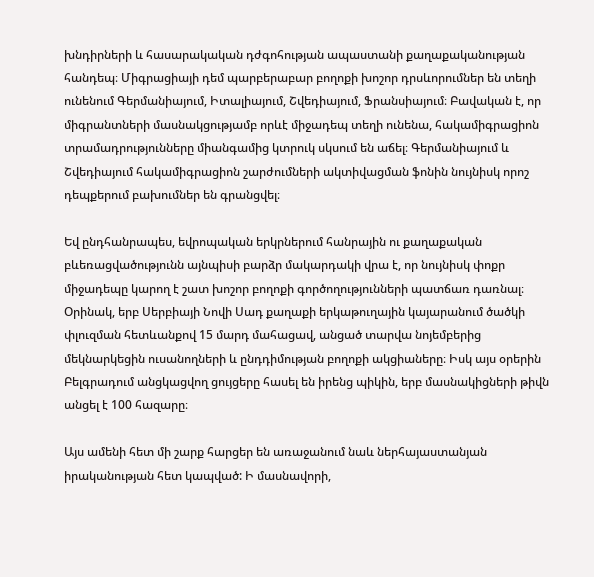խնդիրների և հասարակական դժգոհության ապաստանի քաղաքականության հանդեպ։ Միգրացիայի դեմ պարբերաբար բողոքի խոշոր դրսևորումներ են տեղի ունենում Գերմանիայում, Իտալիայում, Շվեդիայում, Ֆրանսիայում։ Բավական է, որ միգրանտների մասնակցությամբ որևէ միջադեպ տեղի ունենա, հակամիգրացիոն տրամադրությունները միանգամից կտրուկ սկսում են աճել։ Գերմանիայում և Շվեդիայում հակամիգրացիոն շարժումների ակտիվացման ֆոնին նույնիսկ որոշ դեպքերում բախումներ են գրանցվել։

Եվ ընդհանրապես, եվրոպական երկրներում հանրային ու քաղաքական բևեռացվածությունն այնպիսի բարձր մակարդակի վրա է, որ նույնիսկ փոքր միջադեպը կարող է շատ խոշոր բողոքի գործողությունների պատճառ դառնալ։ Օրինակ, երբ Սերբիայի Նովի Սադ քաղաքի երկաթուղային կայարանում ծածկի փլուզման հետևանքով 15 մարդ մահացավ, անցած տարվա նոյեմբերից մեկնարկեցին ուսանողների և ընդդիմության բողոքի ակցիաները։ Իսկ այս օրերին Բելգրադում անցկացվող ցույցերը հասել են իրենց պիկին, երբ մասնակիցների թիվն անցել է 100 հազարը։

Այս ամենի հետ մի շարք հարցեր են առաջանում նաև ներհայաստանյան իրականության հետ կապված: Ի մասնավորի,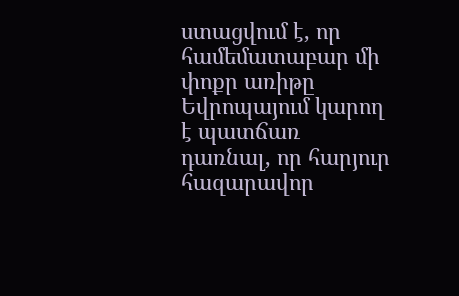ստացվում է, որ համեմատաբար մի փոքր առիթը Եվրոպայում կարող է պատճառ դառնալ, որ հարյուր հազարավոր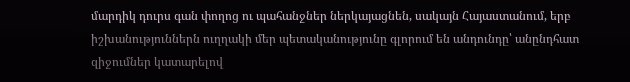մարդիկ դուրս գան փողոց ու պահանջներ ներկայացնեն, սակայն Հայաստանում, երբ իշխանություններն ուղղակի մեր պետականությունը գլորում են անդունդը՝ անընդհատ զիջումներ կատարելով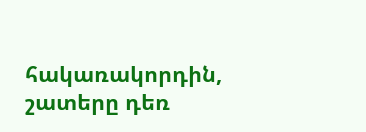հակառակորդին, շատերը դեռ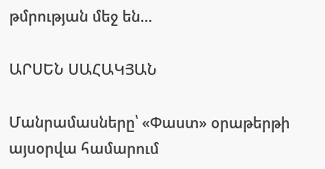թմրության մեջ են...

ԱՐՍԵՆ ՍԱՀԱԿՅԱՆ

Մանրամասները՝ «Փաստ» օրաթերթի այսօրվա համարում